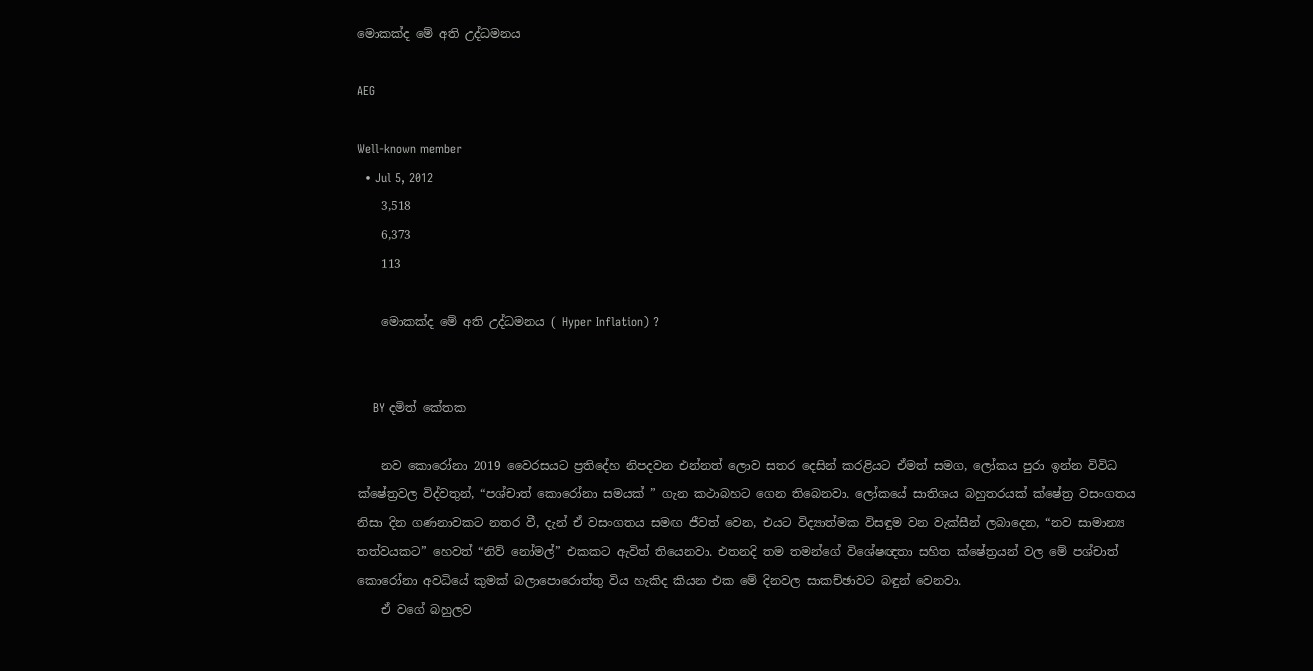මොකක්ද මේ අති උද්ධමනය

AEG

Well-known member
  • Jul 5, 2012
    3,518
    6,373
    113

    මොකක්ද මේ අති උද්ධමනය ( Hyper Inflation) ?


    BY දමිත් කේතක

    නව කොරෝනා 2019 වෛරසයට ප්‍රතිදේහ නිපදවන එන්නත් ලොව සතර දෙසින් කරළියට ඒමත් සමග, ලෝකය පුරා ඉන්න විවිධ ක්ෂේත්‍රවල විද්වතුන්, “පශ්චාත් කොරෝනා සමයක් ” ගැන කථාබහට ගෙන තිබෙනවා. ලෝකයේ සාතිශය බහුතරයක් ක්ෂේත්‍ර වසංගතය නිසා දින ගණනාවකට නතර වී, දැන් ඒ වසංගතය සමඟ ජීවත් වෙන, එයට විද්‍යාත්මක විසඳුම වන වැක්සීන් ලබාදෙන, “නව සාමාන්‍ය තත්වයකට” හෙවත් “නිව් නෝමල්” එකකට ඇවිත් තියෙනවා. එතනදි තම තමන්ගේ විශේෂඥතා සහිත ක්ෂේත්‍රයන් වල මේ පශ්චාත් කොරෝනා අවධියේ කුමක් බලාපොරොත්තු විය හැකිද කියන එක මේ දිනවල සාකච්ඡාවට බඳුන් වෙනවා.
    ඒ වගේ බහුලව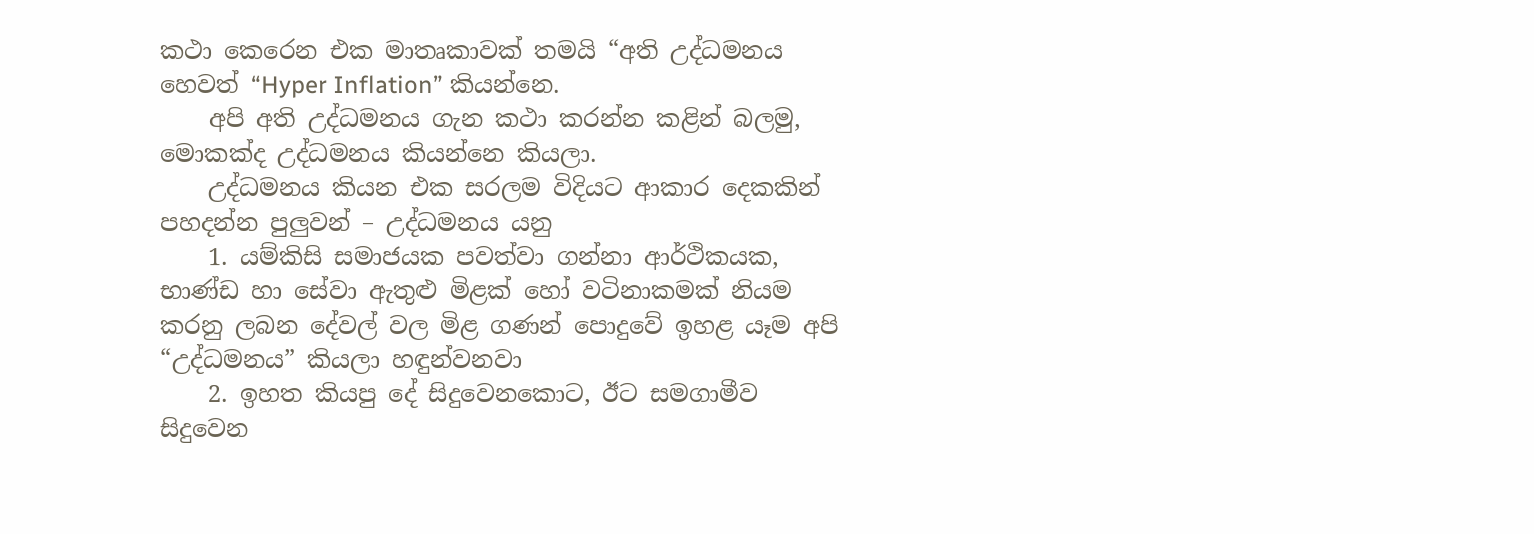කථා කෙරෙන එක මාතෘකාවක් තමයි “අති උද්ධමනය හෙවත් “Hyper Inflation” කියන්නෙ.
    අපි අති උද්ධමනය ගැන කථා කරන්න කළින් බලමු, මොකක්ද උද්ධමනය කියන්නෙ කියලා.
    උද්ධමනය කියන එක සරලම විදියට ආකාර දෙකකින් පහදන්න පුලුවන් – උද්ධමනය යනු
    1. යම්කිසි සමාජයක පවත්වා ගන්නා ආර්ථිකයක, භාණ්ඩ හා සේවා ඇතුළු මිළක් හෝ වටිනාකමක් නියම කරනු ලබන දේවල් වල මිළ ගණන් පොදුවේ ඉහළ යෑම අපි “උද්ධමනය” කියලා හඳුන්වනවා
    2. ඉහත කියපු දේ සිදුවෙනකොට, ඊට සමගාමීව සිදුවෙන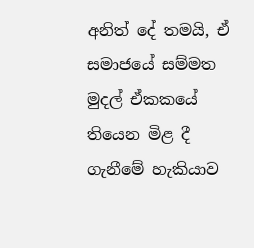අනිත් දේ තමයි, ඒ සමාජයේ සම්මත මුදල් ඒකකයේ තියෙන මිළ දී ගැනීමේ හැකියාව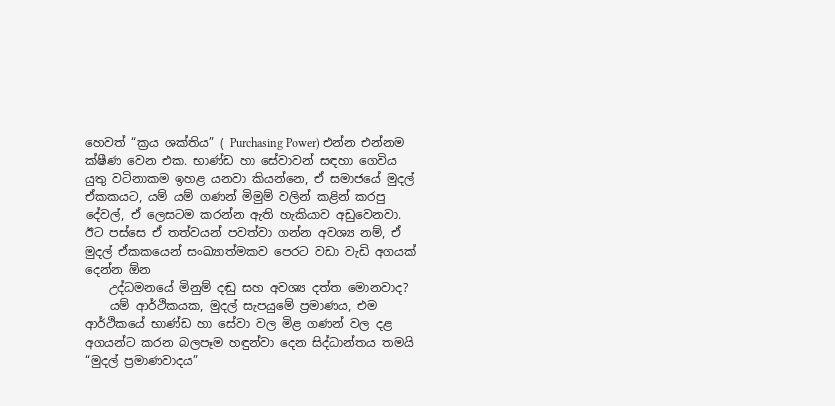හෙවත් “ක්‍රය ශක්තිය” ( Purchasing Power) එන්න එන්නම ක්ෂීණ වෙන එක. භාණ්ඩ හා සේවාවන් සඳහා ගෙවිය යුතු වටිනාකම ඉහළ යනවා කියන්නෙ, ඒ සමාජයේ මුදල් ඒකකයට, යම් යම් ගණන් මිමුම් වලින් කළින් කරපු දේවල්, ඒ ලෙසටම කරන්න ඇති හැකියාව අඩුවෙනවා. ඊට පස්සෙ ඒ තත්වයන් පවත්වා ගන්න අවශ්‍ය නම්, ඒ මුදල් ඒකකයෙන් සංඛ්‍යාත්මකව පෙරට වඩා වැඩි අගයක් දෙන්න ඕන
    උද්ධමනයේ මිනුම් දඬු සහ අවශ්‍ය දත්ත මොනවාද?
    යම් ආර්ථිකයක, මුදල් සැපයුමේ ප්‍රමාණය, එම ආර්ථිකයේ භාණ්ඩ හා සේවා වල මිළ ගණන් වල දළ අගයන්ට කරන බලපෑම හඳුන්වා දෙන සිද්ධාන්තය තමයි “මුදල් ප්‍රමාණවාදය”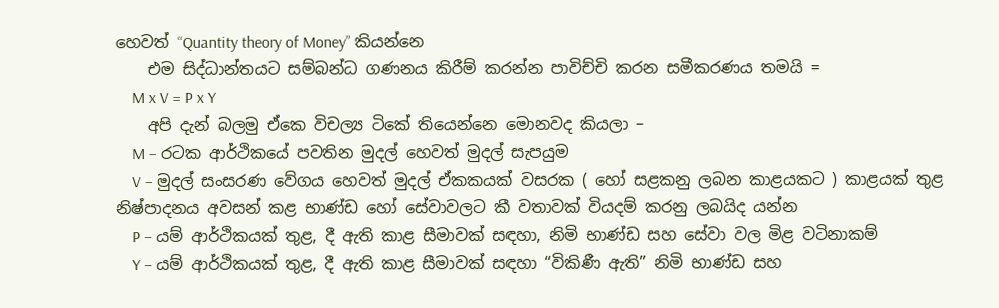හෙවත් “Quantity theory of Money” කියන්නෙ
    එම සිද්ධාන්තයට සම්බන්ධ ගණනය කිරීම් කරන්න පාවිච්චි කරන සමීකරණය තමයි =
    M x V = P x Y
    අපි දැන් බලමු ඒකෙ විචල්‍ය ටිකේ තියෙන්නෙ මොනවද කියලා –
    M – රටක ආර්ථිකයේ පවතින මුදල් හෙවත් මුදල් සැපයුම
    V – මුදල් සංසරණ වේගය හෙවත් මුදල් ඒකකයක් වසරක ( හෝ සළකනු ලබන කාළයකට ) කාළයක් තුළ නිෂ්පාදනය අවසන් කළ භාණ්ඩ හෝ සේවාවලට කී වතාවක් වියදම් කරනු ලබයිද යන්න
    P – යම් ආර්ථිකයක් තුළ, දී ඇති කාළ සීමාවක් සඳහා, නිමි භාණ්ඩ සහ සේවා වල මිළ වටිනාකම්
    Y – යම් ආර්ථිකයක් තුළ, දී ඇති කාළ සීමාවක් සඳහා “විකිණී ඇති” නිමි භාණ්ඩ සහ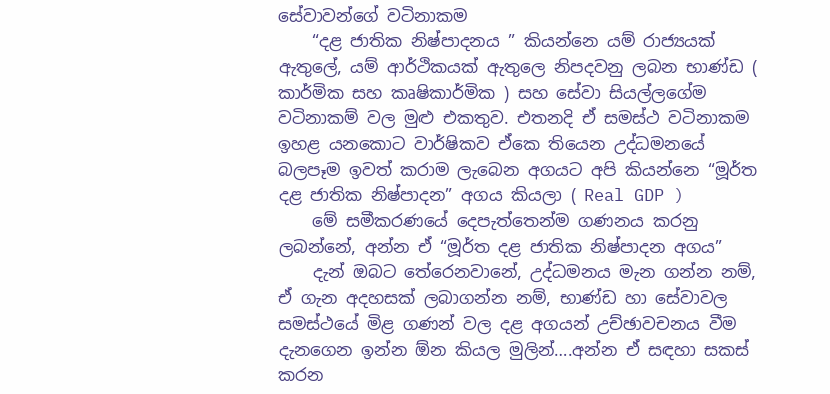සේවාවන්ගේ වටිනාකම
    “දළ ජාතික නිෂ්පාදනය ” කියන්නෙ යම් රාජ්‍යයක් ඇතුලේ, යම් ආර්ථිකයක් ඇතුලෙ නිපදවනු ලබන භාණ්ඩ ( කාර්මික සහ කෘෂිකාර්මික ) සහ සේවා සියල්ලගේම වටිනාකම් වල මුළු එකතුව. එතනදි ඒ සමස්ථ වටිනාකම ඉහළ යනකොට වාර්ෂිකව ඒකෙ තියෙන උද්ධමනයේ බලපෑම ඉවත් කරාම ලැබෙන අගයට අපි කියන්නෙ “මූර්ත දළ ජාතික නිෂ්පාදන” අගය කියලා ( Real GDP )
    මේ සමීකරණයේ දෙපැත්තෙන්ම ගණනය කරනු ලබන්නේ, අන්න ඒ “මූර්ත දළ ජාතික නිෂ්පාදන අගය”
    දැන් ඔබට තේරෙනවානේ, උද්ධමනය මැන ගන්න නම්, ඒ ගැන අදහසක් ලබාගන්න නම්, භාණ්ඩ හා සේවාවල සමස්ථයේ මිළ ගණන් වල දළ අගයන් උච්ඡාවචනය වීම දැනගෙන ඉන්න ඕන කියල මුලින්….අන්න ඒ සඳහා සකස් කරන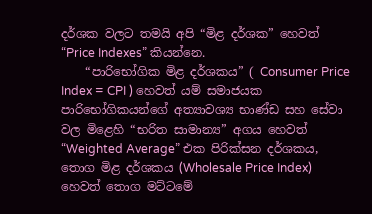දර්ශක වලට තමයි අපි “මිළ දර්ශක” හෙවත් “Price Indexes” කියන්නෙ.
    “පාරිභෝගික මිළ දර්ශකය” ( Consumer Price Index = CPI ) හෙවත් යම් සමාජයක පාරිභෝගිකයන්ගේ අත්‍යාවශ්‍ය භාණ්ඩ සහ සේවා වල මිළෙහි “භරිත සාමාන්‍ය” අගය හෙවත් “Weighted Average” එක පිරික්සන දර්ශකය, තොග මිළ දර්ශකය (Wholesale Price Index) හෙවත් තොග මට්ටමේ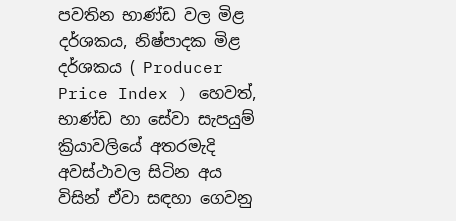පවතින භාණ්ඩ වල මිළ දර්ශකය, නිෂ්පාදක මිළ දර්ශකය ( Producer Price Index ) හෙවත්, භාණ්ඩ හා සේවා සැපයුම් ක්‍රියාවලියේ අතරමැදි අවස්ථාවල සිටින අය විසින් ඒවා සඳහා ගෙවනු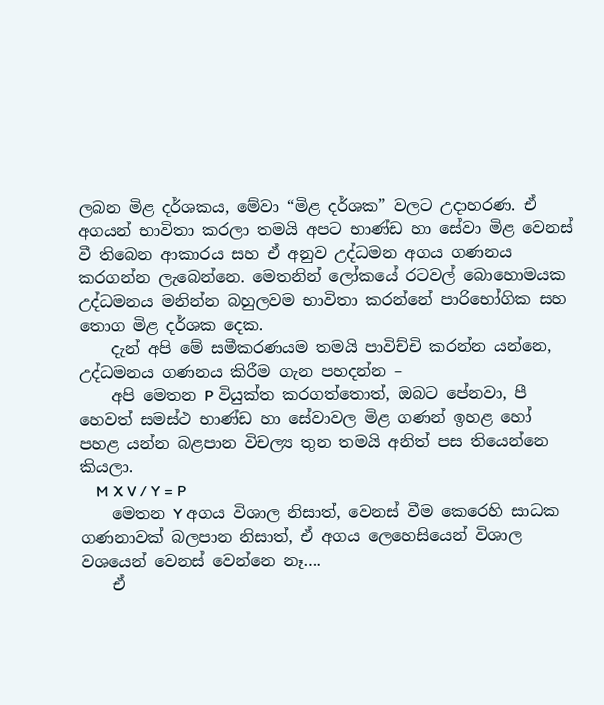ලබන මිළ දර්ශකය, මේවා “මිළ දර්ශක” වලට උදාහරණ. ඒ අගයන් භාවිතා කරලා තමයි අපට භාණ්ඩ හා සේවා මිළ වෙනස් වී තිබෙන ආකාරය සහ ඒ අනුව උද්ධමන අගය ගණනය කරගන්න ලැබෙන්නෙ. මෙතනින් ලෝකයේ රටවල් බොහොමයක උද්ධමනය මනින්න බහුලවම භාවිතා කරන්නේ පාරිභෝගික සහ තොග මිළ දර්ශක දෙක.
    දැන් අපි මේ සමීකරණයම තමයි පාවිච්චි කරන්න යන්නෙ, උද්ධමනය ගණනය කිරීම ගැන පහදන්න –
    අපි මෙතන P වියුක්ත කරගත්තොත්, ඔබට පේනවා, පී හෙවත් සමස්ථ භාණ්ඩ හා සේවාවල මිළ ගණන් ඉහළ හෝ පහළ යන්න බළපාන විචල්‍ය තුන තමයි අනිත් පස තියෙන්නෙ කියලා.
    M X V / Y = P
    මෙතන Y අගය විශාල නිසාත්, වෙනස් වීම කෙරෙහි සාධක ගණනාවක් බලපාන නිසාත්, ඒ අගය ලෙහෙසියෙන් විශාල වශයෙන් වෙනස් වෙන්නෙ නෑ….
    ඒ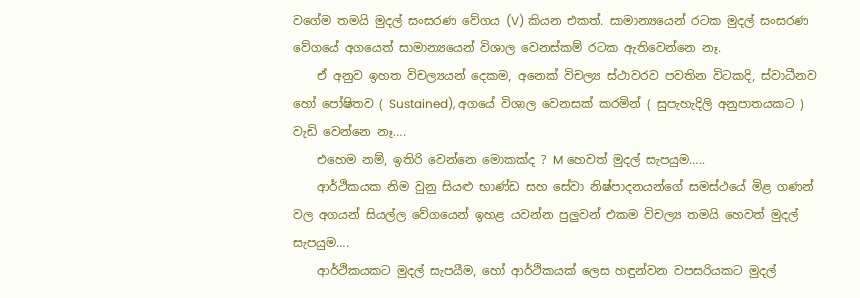වගේම තමයි මුදල් සංසරණ වේගය (V) කියන එකත්. සාමාන්‍යයෙන් රටක මුදල් සංසරණ වේගයේ අගයෙත් සාමාන්‍යයෙන් විශාල වෙනස්කම් රටක ඇතිවෙන්නෙ නෑ.
    ඒ අනුව ඉහත විචල්‍යයන් දෙකම, අනෙක් විචල්‍ය ස්ථාවරව පවතින විටකදි, ස්වාධීනව හෝ පෝෂිතව ( Sustained), අගයේ විශාල වෙනසක් කරමින් ( සුපැහැදිලි අනුපාතයකට ) වැඩි වෙන්නෙ නෑ….
    එහෙම නම්, ඉතිරි වෙන්නෙ මොකක්ද ? M හෙවත් මුදල් සැපයුම…..
    ආර්ථිකයක නිම වුනු සියළු භාණ්ඩ සහ සේවා නිෂ්පාදනයන්ගේ සමස්ථයේ මිළ ගණන් වල අගයන් සියල්ල වේගයෙන් ඉහළ යවන්න පුලුවන් එකම විචල්‍ය තමයි හෙවත් මුදල් සැපයුම….
    ආර්ථිකයකට මුදල් සැපයීම, හෝ ආර්ථිකයක් ලෙස හඳුන්වන වපසරියකට මුදල්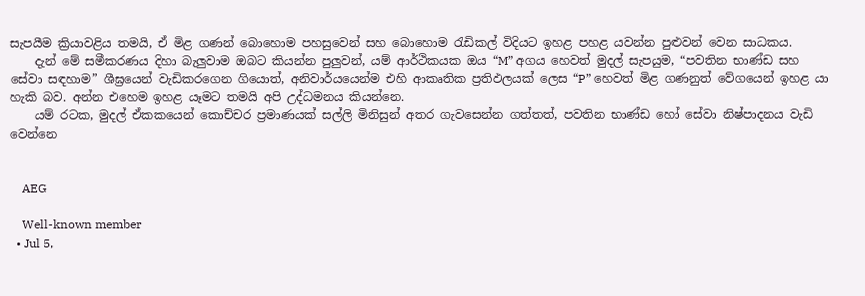සැපයීම ක්‍රියාවළිය තමයි, ඒ මිළ ගණන් බොහොම පහසුවෙන් සහ බොහොම රැඩිකල් විදියට ඉහළ පහළ යවන්න පුළුවන් වෙන සාධකය.
    දැන් මේ සමීකරණය දිහා බැලුවාම ඔබට කියන්න පුලුවන්, යම් ආර්ථිකයක ඔය “M” අගය හෙවත් මුදල් සැපයුම, “පවතින භාණ්ඩ සහ සේවා සඳහාම” ශීඝ්‍රයෙන් වැඩිකරගෙන ගියොත්, අනිවාර්යයෙන්ම එහි ආකෘතික ප්‍රතිඵලයක් ලෙස “P” හෙවත් මිළ ගණනුත් වේගයෙන් ඉහළ යා හැකි බව. අන්න එහෙම ඉහළ යෑමට තමයි අපි උද්ධමනය කියන්නෙ.
    යම් රටක, මුදල් ඒකකයෙන් කොච්චර ප්‍රමාණයක් සල්ලි මිනිසුන් අතර ගැවසෙන්න ගත්තත්, පවතින භාණ්ඩ හෝ සේවා නිෂ්පාදනය වැඩි වෙන්නෙ


    AEG

    Well-known member
  • Jul 5,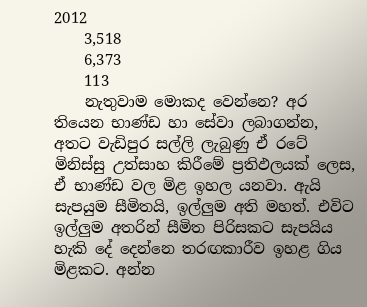2012
    3,518
    6,373
    113
    නැතුවාම මොකද වෙන්නෙ? අර තියෙන භාණ්ඩ හා සේවා ලබාගන්න, අතට වැඩිපුර සල්ලි ලැබුණු ඒ රටේ මිනිස්සු උත්සාහ කිරීමේ ප්‍රතිඵලයක් ලෙස, ඒ භාණ්ඩ වල මිළ ඉහල යනවා. ඇයි සැපයුම සීමිතයි, ඉල්ලුම අති මහත්. එවිට ඉල්ලුම අතරින් සීමිත පිරිසකට සැපයිය හැකි දේ දෙන්නෙ තරඟකාරීව ඉහළ ගිය මිළකට. අන්න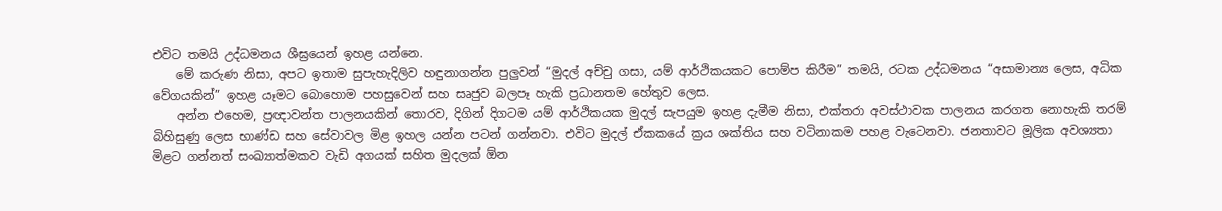එවිට තමයි උද්ධමනය ශීඝ්‍රයෙන් ඉහළ යන්නෙ.
    මේ කරුණ නිසා, අපට ඉතාම සුපැහැදිලිව හඳුනාගන්න පුලුවන් “මුදල් අච්චු ගසා, යම් ආර්ථිකයකට පොම්ප කිරීම” තමයි, රටක උද්ධමනය “අසාමාන්‍ය ලෙස, අධික වේගයකින්” ඉහළ යෑමට බොහොම පහසුවෙන් සහ සෘජුව බලපෑ හැකි ප්‍රධානතම හේතුව ලෙස.
    අන්න එහෙම, ප්‍රඥාවන්ත පාලනයකින් තොරව, දිගින් දිගටම යම් ආර්ථිකයක මුදල් සැපයුම ඉහළ දැමීම නිසා, එක්තරා අවස්ථාවක පාලනය කරගත නොහැකි තරම් බිහිසුණු ලෙස භාණ්ඩ සහ සේවාවල මිළ ඉහල යන්න පටන් ගන්නවා. එවිට මුදල් ඒකකයේ ක්‍රය ශක්තිය සහ වටිනාකම පහළ වැටෙනවා. ජනතාවට මූලික අවශ්‍යතා මිළට ගන්නත් සංඛ්‍යාත්මකව වැඩි අගයක් සහිත මුදලක් ඕන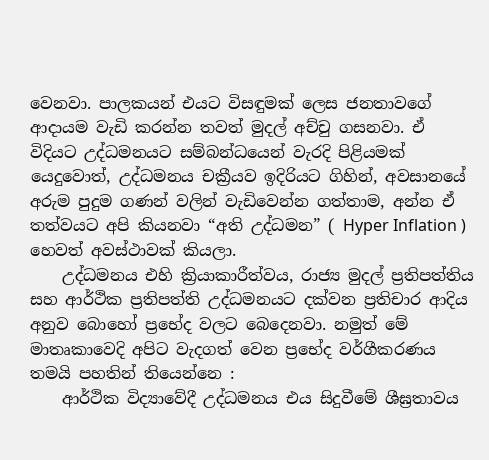වෙනවා. පාලකයන් එයට විසඳුමක් ලෙස ජනතාවගේ ආදායම වැඩි කරන්න තවත් මුදල් අච්චු ගසනවා. ඒ විදියට උද්ධමනයට සම්බන්ධයෙන් වැරදි පිළියමක් යෙදුවොත්, උද්ධමනය චක්‍රීයව ඉදිරියට ගිහින්, අවසානයේ අරුම පුදුම ගණන් වලින් වැඩිවෙන්න ගත්තාම, අන්න ඒ තත්වයට අපි කියනවා “අති උද්ධමන” ( Hyper Inflation ) හෙවත් අවස්ථාවක් කියලා.
    උද්ධමනය එහි ක්‍රියාකාරීත්වය, රාජ්‍ය මුදල් ප්‍රතිපත්තිය සහ ආර්ථික ප්‍රතිපත්ති උද්ධමනයට දක්වන ප්‍රතිචාර ආදිය අනුව බොහෝ ප්‍රභේද වලට බෙදෙනවා. නමුත් මේ මාතෘකාවෙදි අපිට වැදගත් වෙන ප්‍රභේද වර්ගීකරණය තමයි පහතින් තියෙන්නෙ :
    ආර්ථික විද්‍යාවේදී උද්ධමනය එය සිදුවීමේ ශීඝ්‍රතාවය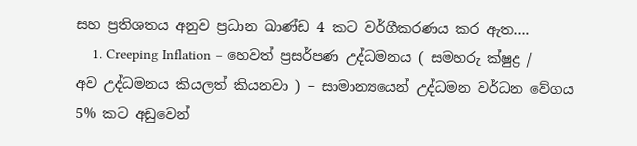සහ ප්‍රතිශතය අනුව ප්‍රධාන ඛාණ්ඩ 4 කට වර්ගීකරණය කර ඇත….
    1. Creeping Inflation – හෙවත් ප්‍රසර්පණ උද්ධමනය ( සමහරු ක්ෂුද්‍ර / අව උද්ධමනය කියලත් කියනවා ) – සාමාන්‍යයෙන් උද්ධමන වර්ධන වේගය 5% කට අඩුවෙන්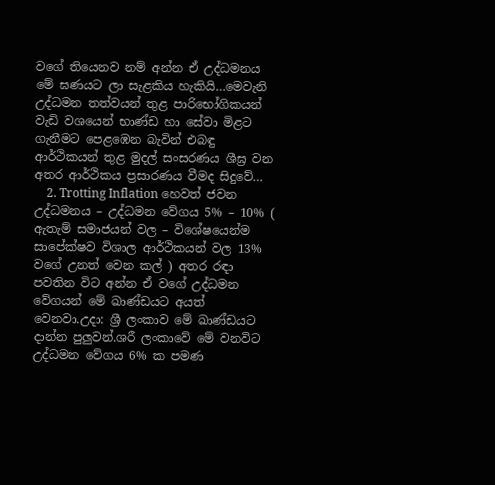වගේ තියෙනව නම් අන්න ඒ උද්ධමනය මේ ඝණයට ලා සැළකිය හැකියි…මෙවැනි උද්ධමන තත්වයන් තුළ පාරිභෝගිකයන් වැඩි වශයෙන් භාණ්ඩ හා සේවා මිළට ගැනීමට පෙළඹෙන බැවින් එබඳු ආර්ථිකයන් තුළ මුදල් සංසරණය ශීඝ්‍ර වන අතර ආර්ථිකය ප්‍රසාරණය වීමද සිදුවේ…
    2. Trotting Inflation හෙවත් ජවන උද්ධමනය – උද්ධමන වේගය 5% – 10% ( ඇතැම් සමාජයන් වල – විශේෂයෙන්ම සාපේක්ෂව විශාල ආර්ථිකයන් වල 13% වගේ උනත් වෙන කල් ) අතර රඳා පවතින විට අන්න ඒ වගේ උද්ධමන වේගයන් මේ ඛාණ්ඩයට අයත් වෙනවා.උදා: ශ්‍රී ලංකාව මේ ඛාණ්ඩයට දාන්න පුලුවන්.ශරී ලංකාවේ මේ වනවිට උද්ධමන වේගය 6% ක පමණ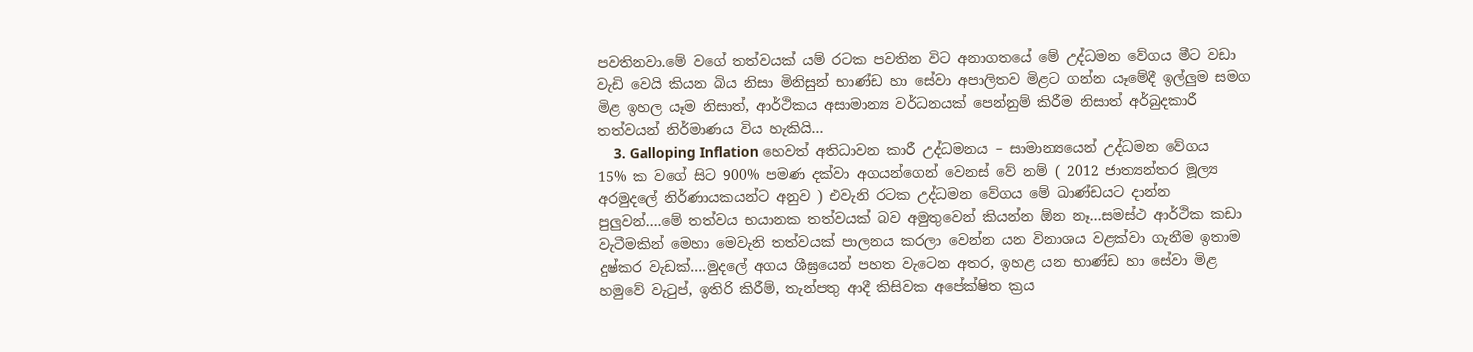පවතිනවා.මේ වගේ තත්වයක් යම් රටක පවතින විට අනාගතයේ මේ උද්ධමන වේගය මීට වඩා වැඩි වෙයි කියන බිය නිසා මිනිසුන් භාණ්ඩ හා සේවා අපාලිතව මිළට ගන්න යෑමේදී ඉල්ලුම සමග මිළ ඉහල යෑම නිසාත්, ආර්ථිකය අසාමාන්‍ය වර්ධනයක් පෙන්නුම් කිරීම නිසාත් අර්බුදකාරී තත්වයන් නිර්මාණය විය හැකියි…
    3. Galloping Inflation හෙවත් අතිධාවන කාරී උද්ධමනය – සාමාන්‍යයෙන් උද්ධමන වේගය 15% ක වගේ සිට 900% පමණ දක්වා අගයන්ගෙන් වෙනස් වේ නම් ( 2012 ජාත්‍යන්තර මූල්‍ය අරමුදලේ නිර්ණායකයන්ට අනුව ) එවැනි රටක උද්ධමන වේගය මේ ඛාණ්ඩයට දාන්න පුලුවන්….මේ තත්වය භයානක තත්වයක් බව අමුතුවෙන් කියන්න ඕන නෑ…සමස්ථ ආර්ථික කඩා වැටීමකින් මෙහා මෙවැනි තත්වයක් පාලනය කරලා වෙන්න යන විනාශය වළක්වා ගැනීම ඉතාම දුෂ්කර වැඩක්….මුදලේ අගය ශීඝ්‍රයෙන් පහත වැටෙන අතර, ඉහළ යන භාණ්ඩ හා සේවා මිළ හමුවේ වැටුප්, ඉතිරි කිරීම්, තැන්පතු ආදී කිසිවක අපේක්ෂිත ක්‍රය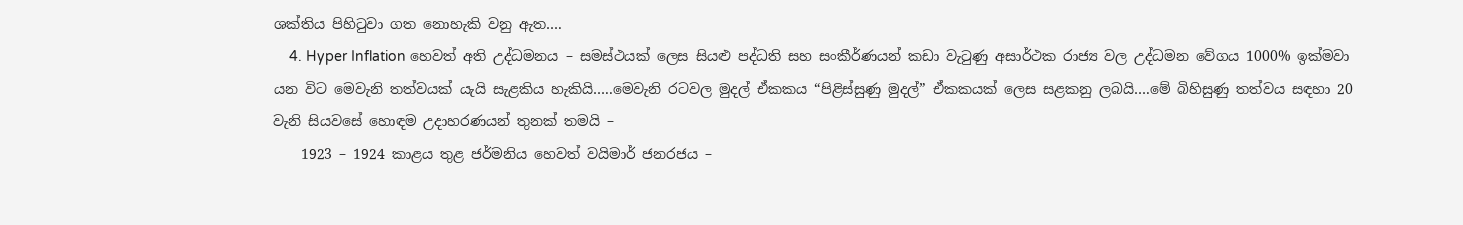ශක්තිය පිහිටුවා ගත නොහැකි වනු ඇත….
    4. Hyper Inflation හෙවත් අති උද්ධමනය – සමස්ථයක් ලෙස සියළු පද්ධති සහ සංකීර්ණයන් කඩා වැටුණු අසාර්ථක රාජ්‍ය වල උද්ධමන වේගය 1000% ඉක්මවා යන විට මෙවැනි තත්වයක් යැ‍යි සැළකිය හැකියි…..මෙවැනි රටවල මුදල් ඒකකය “පිළිස්සුණු මුදල්” ඒකකයක් ලෙස සළකනු ලබයි….මේ බිහිසුණු තත්වය සඳහා 20 වැනි සියවසේ හොඳම උදාහරණයන් තුනක් තමයි –
    1923 – 1924 කාළය තුළ ජර්මනිය හෙවත් වයිමාර් ජනරජය –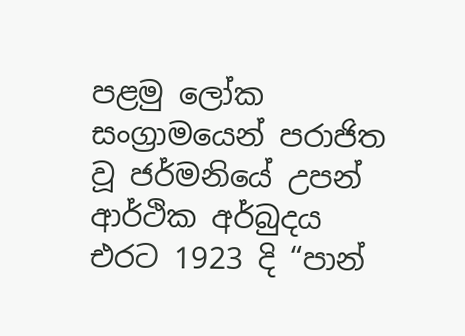පළමු ලෝක සංග්‍රාමයෙන් පරාජිත වූ ජර්මනියේ උපන් ආර්ථික අර්බුදය එරට 1923 දි “පාන්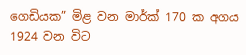ගෙඩියක” මිළ වන මාර්ක් 170 ක අගය 1924 වන විට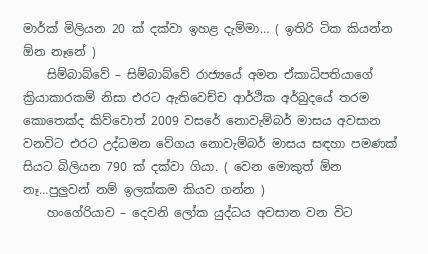මාර්ක් මිලියන 20 ක් දක්වා ඉහළ දැම්මා… ( ඉතිරි ටික කියන්න ඕන නෑනේ )
    සිම්බාබ්වේ – සිම්බාබ්වේ රාජ්‍යයේ අමන ඒකාධිපතියාගේ ක්‍රියාකාරකම් නිසා එරට ඇතිවෙච්ච ආර්ථික අර්බුදයේ තරම කොතෙක්ද කිව්වොත් 2009 වසරේ නොවැම්බර් මාසය අවසාන වනවිට එරට උද්ධමන වේගය නොවැම්බර් මාසය සඳහා පමණක් සියට බිලියන 790 ක් දක්වා ගියා. ( වෙන මොකුත් ඕන නෑ…පුලුවන් නම් ඉලක්කම කියව ගන්න )
    හංගේරියාව – දෙවනි ලෝක යුද්ධය අවසාන වන විට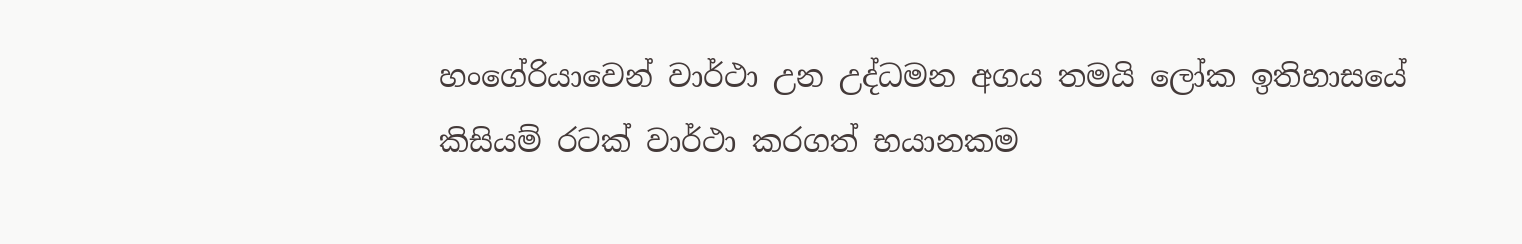හංගේරියාවෙන් වාර්ථා උන උද්ධමන අගය තමයි ලෝක ඉතිහාසයේ කිසියම් රටක් වාර්ථා කරගත් භයානකම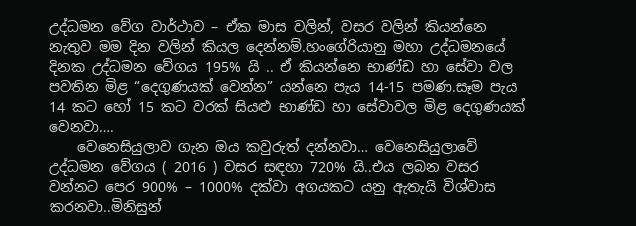උද්ධමන වේග වාර්ථාව – ඒක මාස වලින්, වසර වලින් කියන්නෙ නැතුව මම දින වලින් කියල දෙන්නම්.හංගේරියානු මහා උද්ධමනයේ දිනක උද්ධමන වේගය 195% යි .. ඒ කියන්නෙ භාණ්ඩ හා සේවා වල පවතින මිළ “දෙගුණයක් වෙන්න” යන්නෙ පැය 14-15 පමණ.සෑම පැ‍ය 14 කට හෝ 15 කට වරක් සියළු භාණ්ඩ හා සේවාවල මිළ දෙගුණයක් වෙනවා….
    වෙනෙසියුලාව ගැන ඔය කවුරුත් දන්නවා… වෙනෙසියුලාවේ උද්ධමන වේගය ( 2016 ) වසර සඳහා 720% යි..එය ලබන වසර වන්නට පෙර 900% – 1000% දක්වා අගයකට යනු ඇතැයි විශ්වාස කරනවා..මිනිසුන්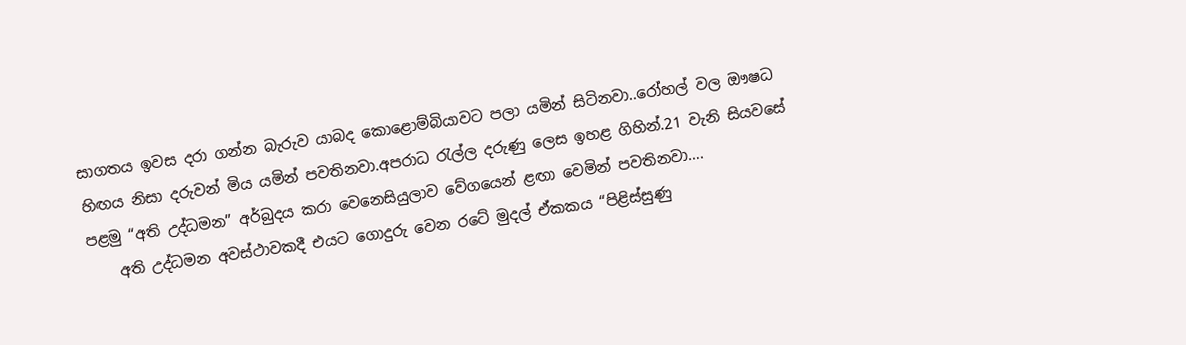සාගතය ඉවස දරා ගන්න බැරුව යාබද කොළොම්බියාවට පලා යමින් සිටිනවා..රෝහල් වල ඖෂධ හිඟය නිසා දරුවන් මිය යමින් පවතිනවා.අපරාධ රැල්ල දරුණු ලෙස ඉහළ ගිහින්.21 වැනි සියවසේ පළමු “අති උද්ධමන” අර්බුදය කරා වෙනෙසියුලාව වේගයෙන් ළඟා වෙමින් පවතිනවා….
    අති උද්ධමන අවස්ථාවකදී එයට ගොදුරු වෙන රටේ මුදල් ඒකකය “පිළිස්සුණු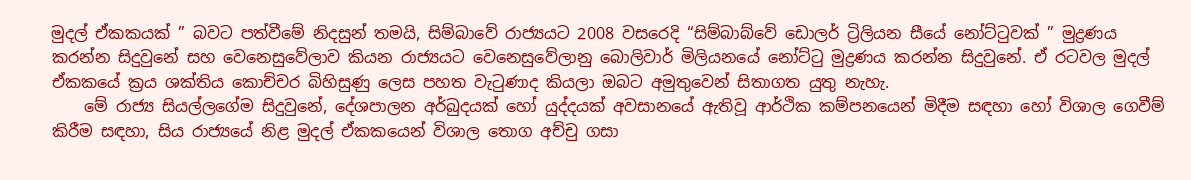මුදල් ඒකකයක් ” බවට පත්වීමේ නිදසුන් තමයි, සිම්බාවේ රාජ්‍යයට 2008 වසරෙදි “සිම්බාබ්වේ ඩොලර් ට්‍රිලියන සීයේ නෝට්ටුවක් ” මුද්‍රණය කරන්න සිදුවුනේ සහ වෙනෙසුවේලාව කියන රාජ්‍යයට වෙනෙසුවේලානු බොලිවාර් මිලියනයේ නෝට්ටු මුද්‍රණය කරන්න සිදුවුනේ. ඒ රටවල මුදල් ඒකකයේ ක්‍රය ශක්තිය කොච්චර බිහිසුණු ලෙස පහත වැටුණාද කියලා ඔබට අමුතුවෙන් සිතාගත යුතු නැහැ.
    මේ රාජ්‍ය සියල්ලගේම සිදුවුනේ, දේශපාලන අර්බුදයක් හෝ යුද්දයක් අවසානයේ ඇතිවූ ආර්ථික කම්පනයෙන් මිදීම සඳහා හෝ විශාල ගෙවීම් කිරීම සඳහා, සිය රාජ්‍යයේ නිළ මුදල් ඒකකයෙන් විශාල තොග අච්චු ගසා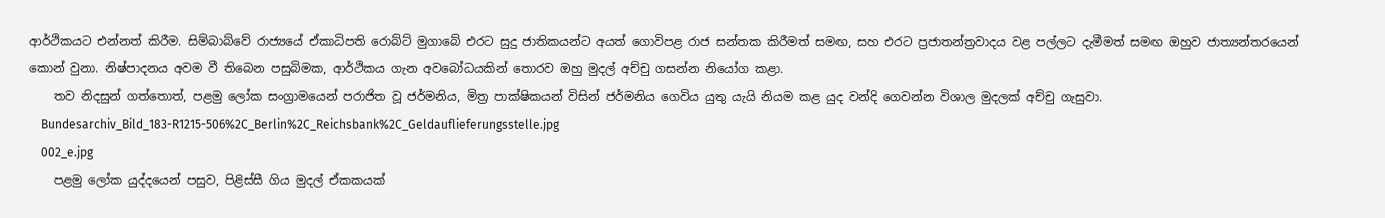ආර්ථිකයට එන්නත් කිරීම. සිම්බාබ්වේ රාජ්‍යයේ ඒකාධිපති රොබ්ට් මුගාබේ එරට සුදු ජාතිකයන්ට අයත් ගොවිපළ රාජ සන්තක කිරීමත් සමඟ, සහ එරට ප්‍රජාතන්ත්‍රවාදය වළ පල්ලට දැමීමත් සමඟ ඔහුව ජාත්‍යන්තරයෙන් කොන් වුනා. නිෂ්පාදනය අවම වී තිබෙන පසුබිමක, ආර්ථිකය ගැන අවබෝධයකින් තොරව ඔහු මුදල් අච්චු ගසන්න නියෝග කළා.
    තව නිදසුන් ගත්තොත්, පළමු ලෝක සංග්‍රාමයෙන් පරාජිත වූ ජර්මනිය, මිත්‍ර පාක්ෂිකයන් විසින් ජර්මනිය ගෙවිය යුතු යැයි නියම කළ යුද වන්දි ගෙවන්න විශාල මුදලක් අච්චු ගැසුවා.
    Bundesarchiv_Bild_183-R1215-506%2C_Berlin%2C_Reichsbank%2C_Geldauflieferungsstelle.jpg
    002_e.jpg
    පළමු ලෝක යුද්දයෙන් පසුව, පිළිස්සී ගිය මුදල් ඒකකයක්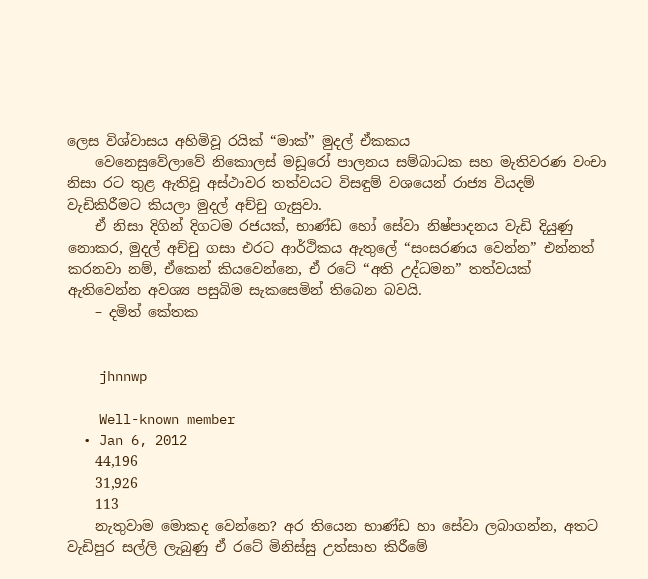ලෙස විශ්වාසය අහිමිවූ රයික් “මාක්” මුදල් ඒකකය
    වෙනෙසුවේලාවේ නිකොලස් මඩූරෝ පාලනය සම්බාධක සහ මැතිවරණ වංචා නිසා රට තුළ ඇතිවූ අස්ථාවර තත්වයට විසඳුම් වශයෙන් රාජ්‍ය වියදම් වැඩිකිරීමට කියලා මුදල් අච්චු ගැසුවා.
    ඒ නිසා දිගින් දිගටම රජයක්, භාණ්ඩ හෝ සේවා නිෂ්පාදනය වැඩි දියුණු නොකර, මුදල් අච්චු ගසා එරට ආර්ථිකය ඇතුලේ “සංසරණය වෙන්න” එන්නත් කරනවා නම්, ඒකෙන් කියවෙන්නෙ, ඒ රටේ “අති උද්ධමන” තත්වයක් ඇතිවෙන්න අවශ්‍ය පසුබිම සැකසෙමින් තිබෙන බවයි.
    – දමිත් කේතක


    jhnnwp

    Well-known member
  • Jan 6, 2012
    44,196
    31,926
    113
    නැතුවාම මොකද වෙන්නෙ? අර තියෙන භාණ්ඩ හා සේවා ලබාගන්න, අතට වැඩිපුර සල්ලි ලැබුණු ඒ රටේ මිනිස්සු උත්සාහ කිරීමේ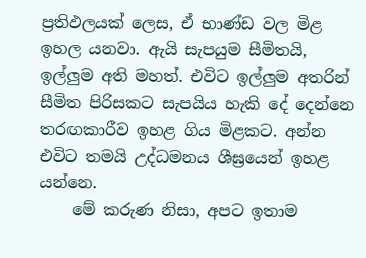ප්‍රතිඵලයක් ලෙස, ඒ භාණ්ඩ වල මිළ ඉහල යනවා. ඇයි සැපයුම සීමිතයි, ඉල්ලුම අති මහත්. එවිට ඉල්ලුම අතරින් සීමිත පිරිසකට සැපයිය හැකි දේ දෙන්නෙ තරඟකාරීව ඉහළ ගිය මිළකට. අන්න එවිට තමයි උද්ධමනය ශීඝ්‍රයෙන් ඉහළ යන්නෙ.
    මේ කරුණ නිසා, අපට ඉතාම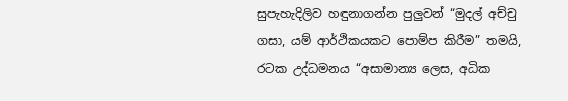සුපැහැදිලිව හඳුනාගන්න පුලුවන් “මුදල් අච්චු ගසා, යම් ආර්ථිකයකට පොම්ප කිරීම” තමයි, රටක උද්ධමනය “අසාමාන්‍ය ලෙස, අධික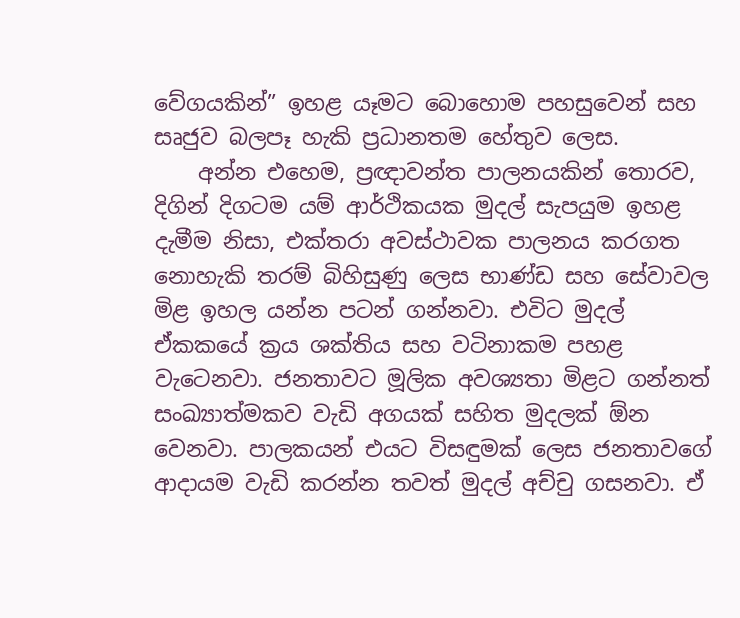වේගයකින්” ඉහළ යෑමට බොහොම පහසුවෙන් සහ සෘජුව බලපෑ හැකි ප්‍රධානතම හේතුව ලෙස.
    අන්න එහෙම, ප්‍රඥාවන්ත පාලනයකින් තොරව, දිගින් දිගටම යම් ආර්ථිකයක මුදල් සැපයුම ඉහළ දැමීම නිසා, එක්තරා අවස්ථාවක පාලනය කරගත නොහැකි තරම් බිහිසුණු ලෙස භාණ්ඩ සහ සේවාවල මිළ ඉහල යන්න පටන් ගන්නවා. එවිට මුදල් ඒකකයේ ක්‍රය ශක්තිය සහ වටිනාකම පහළ වැටෙනවා. ජනතාවට මූලික අවශ්‍යතා මිළට ගන්නත් සංඛ්‍යාත්මකව වැඩි අගයක් සහිත මුදලක් ඕන වෙනවා. පාලකයන් එයට විසඳුමක් ලෙස ජනතාවගේ ආදායම වැඩි කරන්න තවත් මුදල් අච්චු ගසනවා. ඒ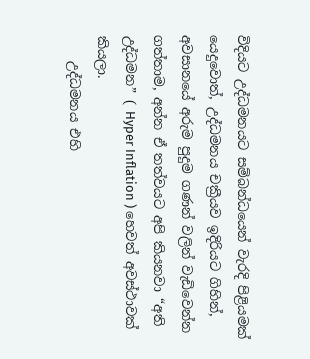විදියට උද්ධමනයට සම්බන්ධයෙන් වැරදි පිළියමක් යෙදුවොත්, උද්ධමනය චක්‍රීයව ඉදිරියට ගිහින්, අවසානයේ අරුම පුදුම ගණන් වලින් වැඩිවෙන්න ගත්තාම, අන්න ඒ තත්වයට අපි කියනවා “අති උද්ධමන” ( Hyper Inflation ) හෙවත් අවස්ථාවක් කියලා.
    උද්ධමනය එහි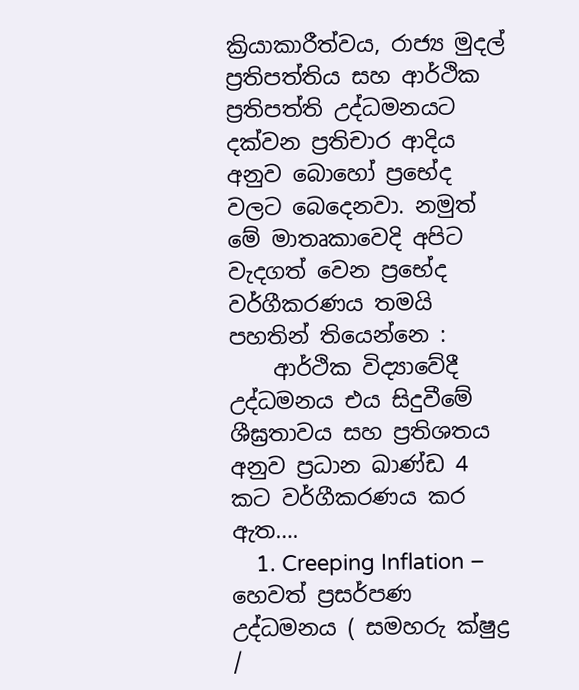ක්‍රියාකාරීත්වය, රාජ්‍ය මුදල් ප්‍රතිපත්තිය සහ ආර්ථික ප්‍රතිපත්ති උද්ධමනයට දක්වන ප්‍රතිචාර ආදිය අනුව බොහෝ ප්‍රභේද වලට බෙදෙනවා. නමුත් මේ මාතෘකාවෙදි අපිට වැදගත් වෙන ප්‍රභේද වර්ගීකරණය තමයි පහතින් තියෙන්නෙ :
    ආර්ථික විද්‍යාවේදී උද්ධමනය එය සිදුවීමේ ශීඝ්‍රතාවය සහ ප්‍රතිශතය අනුව ප්‍රධාන ඛාණ්ඩ 4 කට වර්ගීකරණය කර ඇත….
    1. Creeping Inflation – හෙවත් ප්‍රසර්පණ උද්ධමනය ( සමහරු ක්ෂුද්‍ර /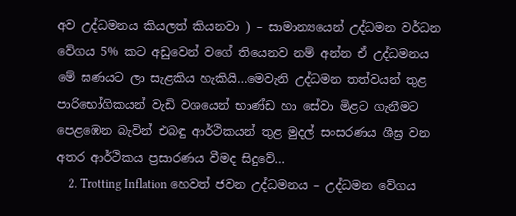අව උද්ධමනය කියලත් කියනවා ) – සාමාන්‍යයෙන් උද්ධමන වර්ධන වේගය 5% කට අඩුවෙන් වගේ තියෙනව නම් අන්න ඒ උද්ධමනය මේ ඝණයට ලා සැළකිය හැකියි…මෙවැනි උද්ධමන තත්වයන් තුළ පාරිභෝගිකයන් වැඩි වශයෙන් භාණ්ඩ හා සේවා මිළට ගැනීමට පෙළඹෙන බැවින් එබඳු ආර්ථිකයන් තුළ මුදල් සංසරණය ශීඝ්‍ර වන අතර ආර්ථිකය ප්‍රසාරණය වීමද සිදුවේ…
    2. Trotting Inflation හෙවත් ජවන උද්ධමනය – උද්ධමන වේගය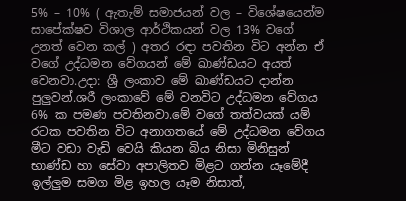5% – 10% ( ඇතැම් සමාජයන් වල – විශේෂයෙන්ම සාපේක්ෂව විශාල ආර්ථිකයන් වල 13% වගේ උනත් වෙන කල් ) අතර රඳා පවතින විට අන්න ඒ වගේ උද්ධමන වේගයන් මේ ඛාණ්ඩයට අයත් වෙනවා.උදා: ශ්‍රී ලංකාව මේ ඛාණ්ඩයට දාන්න පුලුවන්.ශරී ලංකාවේ මේ වනවිට උද්ධමන වේගය 6% ක පමණ පවතිනවා.මේ වගේ තත්වයක් යම් රටක පවතින විට අනාගතයේ මේ උද්ධමන වේගය මීට වඩා වැඩි වෙයි කියන බිය නිසා මිනිසුන් භාණ්ඩ හා සේවා අපාලිතව මිළට ගන්න යෑමේදී ඉල්ලුම සමග මිළ ඉහල යෑම නිසාත්,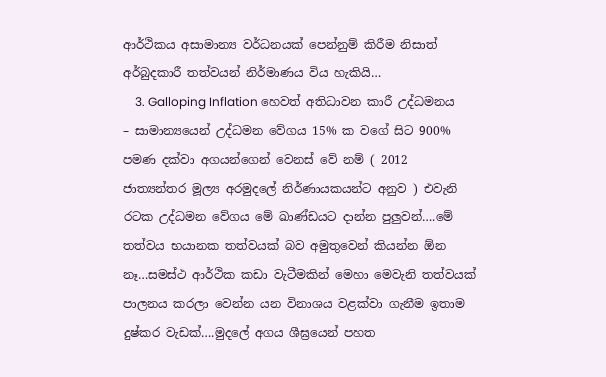ආර්ථිකය අසාමාන්‍ය වර්ධනයක් පෙන්නුම් කිරීම නිසාත් අර්බුදකාරී තත්වයන් නිර්මාණය විය හැකියි…
    3. Galloping Inflation හෙවත් අතිධාවන කාරී උද්ධමනය – සාමාන්‍යයෙන් උද්ධමන වේගය 15% ක වගේ සිට 900% පමණ දක්වා අගයන්ගෙන් වෙනස් වේ නම් ( 2012 ජාත්‍යන්තර මූල්‍ය අරමුදලේ නිර්ණායකයන්ට අනුව ) එවැනි රටක උද්ධමන වේගය මේ ඛාණ්ඩයට දාන්න පුලුවන්….මේ තත්වය භයානක තත්වයක් බව අමුතුවෙන් කියන්න ඕන නෑ…සමස්ථ ආර්ථික කඩා වැටීමකින් මෙහා මෙවැනි තත්වයක් පාලනය කරලා වෙන්න යන විනාශය වළක්වා ගැනීම ඉතාම දුෂ්කර වැඩක්….මුදලේ අගය ශීඝ්‍රයෙන් පහත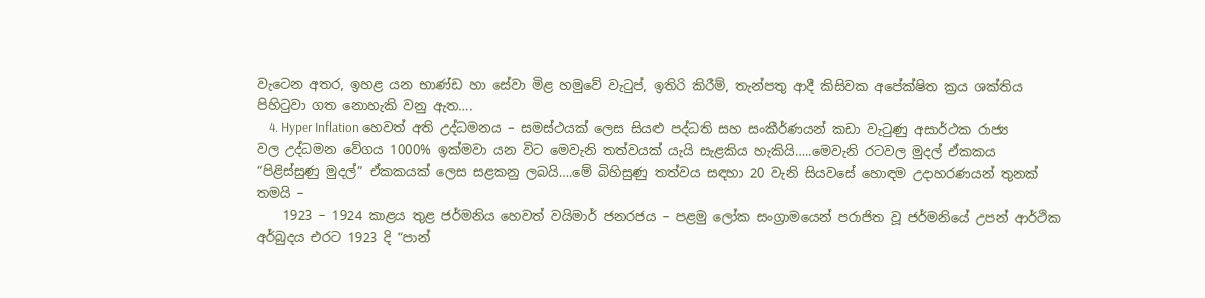වැටෙන අතර, ඉහළ යන භාණ්ඩ හා සේවා මිළ හමුවේ වැටුප්, ඉතිරි කිරීම්, තැන්පතු ආදී කිසිවක අපේක්ෂිත ක්‍රය ශක්තිය පිහිටුවා ගත නොහැකි වනු ඇත….
    4. Hyper Inflation හෙවත් අති උද්ධමනය – සමස්ථයක් ලෙස සියළු පද්ධති සහ සංකීර්ණයන් කඩා වැටුණු අසාර්ථක රාජ්‍ය වල උද්ධමන වේගය 1000% ඉක්මවා යන විට මෙවැනි තත්වයක් යැ‍යි සැළකිය හැකියි…..මෙවැනි රටවල මුදල් ඒකකය “පිළිස්සුණු මුදල්” ඒකකයක් ලෙස සළකනු ලබයි….මේ බිහිසුණු තත්වය සඳහා 20 වැනි සියවසේ හොඳම උදාහරණයන් තුනක් තමයි –
    1923 – 1924 කාළය තුළ ජර්මනිය හෙවත් වයිමාර් ජනරජය – පළමු ලෝක සංග්‍රාමයෙන් පරාජිත වූ ජර්මනියේ උපන් ආර්ථික අර්බුදය එරට 1923 දි “පාන්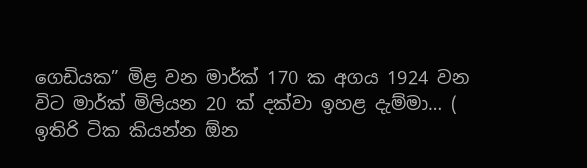ගෙඩියක” මිළ වන මාර්ක් 170 ක අගය 1924 වන විට මාර්ක් මිලියන 20 ක් දක්වා ඉහළ දැම්මා… ( ඉතිරි ටික කියන්න ඕන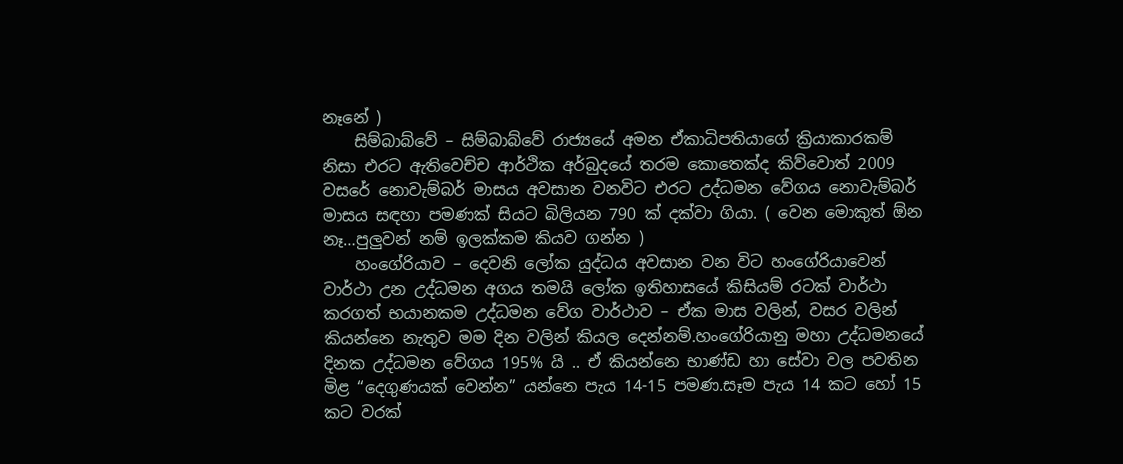නෑනේ )
    සිම්බාබ්වේ – සිම්බාබ්වේ රාජ්‍යයේ අමන ඒකාධිපතියාගේ ක්‍රියාකාරකම් නිසා එරට ඇතිවෙච්ච ආර්ථික අර්බුදයේ තරම කොතෙක්ද කිව්වොත් 2009 වසරේ නොවැම්බර් මාසය අවසාන වනවිට එරට උද්ධමන වේගය නොවැම්බර් මාසය සඳහා පමණක් සියට බිලියන 790 ක් දක්වා ගියා. ( වෙන මොකුත් ඕන නෑ…පුලුවන් නම් ඉලක්කම කියව ගන්න )
    හංගේරියාව – දෙවනි ලෝක යුද්ධය අවසාන වන විට හංගේරියාවෙන් වාර්ථා උන උද්ධමන අගය තමයි ලෝක ඉතිහාසයේ කිසියම් රටක් වාර්ථා කරගත් භයානකම උද්ධමන වේග වාර්ථාව – ඒක මාස වලින්, වසර වලින් කියන්නෙ නැතුව මම දින වලින් කියල දෙන්නම්.හංගේරියානු මහා උද්ධමනයේ දිනක උද්ධමන වේගය 195% යි .. ඒ කියන්නෙ භාණ්ඩ හා සේවා වල පවතින මිළ “දෙගුණයක් වෙන්න” යන්නෙ පැය 14-15 පමණ.සෑම පැ‍ය 14 කට හෝ 15 කට වරක්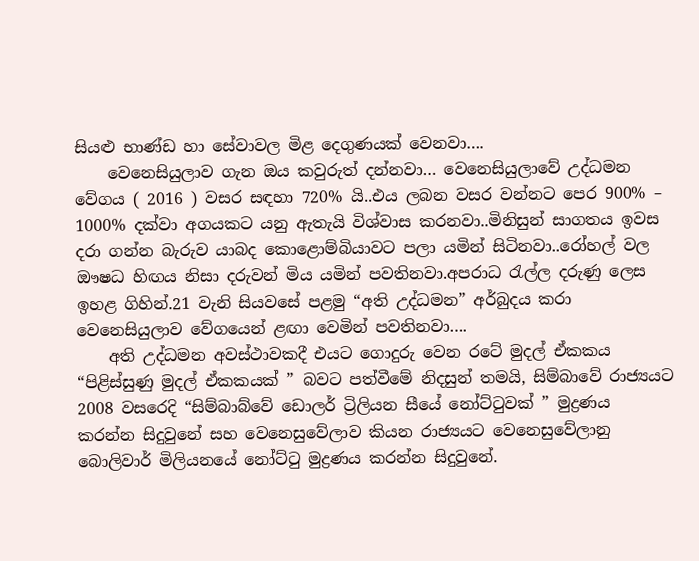සියළු භාණ්ඩ හා සේවාවල මිළ දෙගුණයක් වෙනවා….
    වෙනෙසියුලාව ගැන ඔය කවුරුත් දන්නවා… වෙනෙසියුලාවේ උද්ධමන වේගය ( 2016 ) වසර සඳහා 720% යි..එය ලබන වසර වන්නට පෙර 900% – 1000% දක්වා අගයකට යනු ඇතැයි විශ්වාස කරනවා..මිනිසුන් සාගතය ඉවස දරා ගන්න බැරුව යාබද කොළොම්බියාවට පලා යමින් සිටිනවා..රෝහල් වල ඖෂධ හිඟය නිසා දරුවන් මිය යමින් පවතිනවා.අපරාධ රැල්ල දරුණු ලෙස ඉහළ ගිහින්.21 වැනි සියවසේ පළමු “අති උද්ධමන” අර්බුදය කරා වෙනෙසියුලාව වේගයෙන් ළඟා වෙමින් පවතිනවා….
    අති උද්ධමන අවස්ථාවකදී එයට ගොදුරු වෙන රටේ මුදල් ඒකකය “පිළිස්සුණු මුදල් ඒකකයක් ” බවට පත්වීමේ නිදසුන් තමයි, සිම්බාවේ රාජ්‍යයට 2008 වසරෙදි “සිම්බාබ්වේ ඩොලර් ට්‍රිලියන සීයේ නෝට්ටුවක් ” මුද්‍රණය කරන්න සිදුවුනේ සහ වෙනෙසුවේලාව කියන රාජ්‍යයට වෙනෙසුවේලානු බොලිවාර් මිලියනයේ නෝට්ටු මුද්‍රණය කරන්න සිදුවුනේ.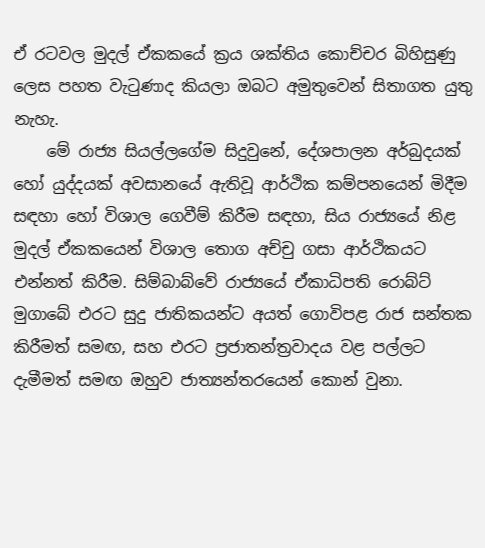ඒ රටවල මුදල් ඒකකයේ ක්‍රය ශක්තිය කොච්චර බිහිසුණු ලෙස පහත වැටුණාද කියලා ඔබට අමුතුවෙන් සිතාගත යුතු නැහැ.
    මේ රාජ්‍ය සියල්ලගේම සිදුවුනේ, දේශපාලන අර්බුදයක් හෝ යුද්දයක් අවසානයේ ඇතිවූ ආර්ථික කම්පනයෙන් මිදීම සඳහා හෝ විශාල ගෙවීම් කිරීම සඳහා, සිය රාජ්‍යයේ නිළ මුදල් ඒකකයෙන් විශාල තොග අච්චු ගසා ආර්ථිකයට එන්නත් කිරීම. සිම්බාබ්වේ රාජ්‍යයේ ඒකාධිපති රොබ්ට් මුගාබේ එරට සුදු ජාතිකයන්ට අයත් ගොවිපළ රාජ සන්තක කිරීමත් සමඟ, සහ එරට ප්‍රජාතන්ත්‍රවාදය වළ පල්ලට දැමීමත් සමඟ ඔහුව ජාත්‍යන්තරයෙන් කොන් වුනා.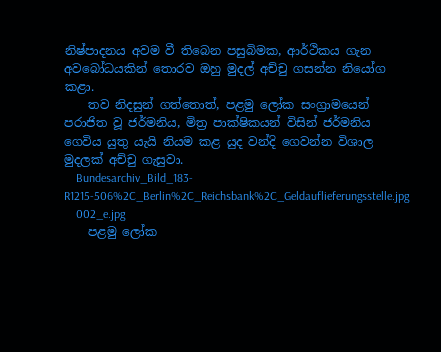නිෂ්පාදනය අවම වී තිබෙන පසුබිමක, ආර්ථිකය ගැන අවබෝධයකින් තොරව ඔහු මුදල් අච්චු ගසන්න නියෝග කළා.
    තව නිදසුන් ගත්තොත්, පළමු ලෝක සංග්‍රාමයෙන් පරාජිත වූ ජර්මනිය, මිත්‍ර පාක්ෂිකයන් විසින් ජර්මනිය ගෙවිය යුතු යැයි නියම කළ යුද වන්දි ගෙවන්න විශාල මුදලක් අච්චු ගැසුවා.
    Bundesarchiv_Bild_183-R1215-506%2C_Berlin%2C_Reichsbank%2C_Geldauflieferungsstelle.jpg
    002_e.jpg
    පළමු ලෝක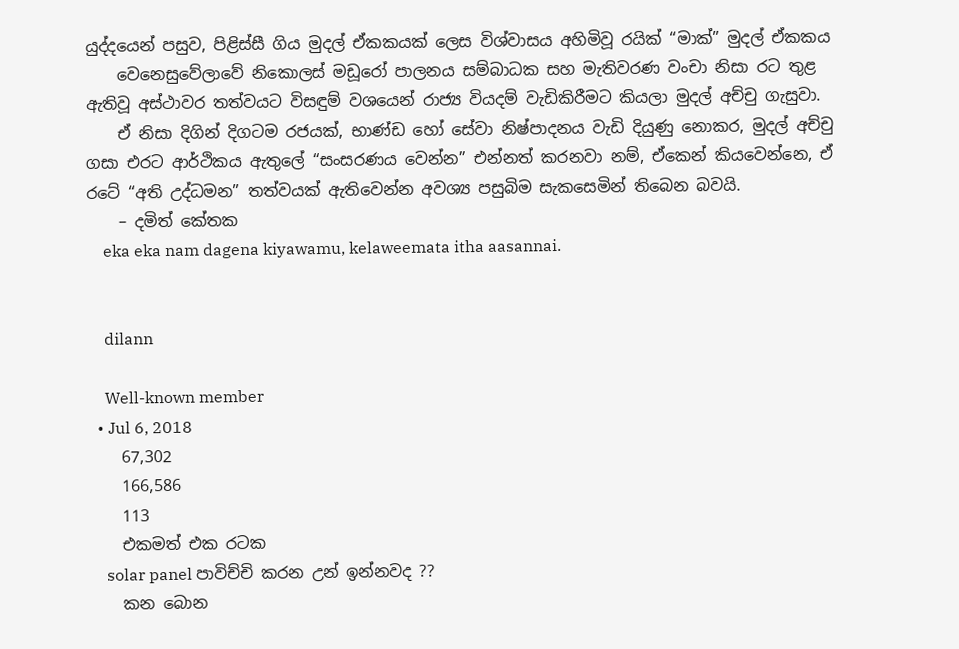යුද්දයෙන් පසුව, පිළිස්සී ගිය මුදල් ඒකකයක් ලෙස විශ්වාසය අහිමිවූ රයික් “මාක්” මුදල් ඒකකය
    වෙනෙසුවේලාවේ නිකොලස් මඩූරෝ පාලනය සම්බාධක සහ මැතිවරණ වංචා නිසා රට තුළ ඇතිවූ අස්ථාවර තත්වයට විසඳුම් වශයෙන් රාජ්‍ය වියදම් වැඩිකිරීමට කියලා මුදල් අච්චු ගැසුවා.
    ඒ නිසා දිගින් දිගටම රජයක්, භාණ්ඩ හෝ සේවා නිෂ්පාදනය වැඩි දියුණු නොකර, මුදල් අච්චු ගසා එරට ආර්ථිකය ඇතුලේ “සංසරණය වෙන්න” එන්නත් කරනවා නම්, ඒකෙන් කියවෙන්නෙ, ඒ රටේ “අති උද්ධමන” තත්වයක් ඇතිවෙන්න අවශ්‍ය පසුබිම සැකසෙමින් තිබෙන බවයි.
    – දමිත් කේතක
    eka eka nam dagena kiyawamu, kelaweemata itha aasannai.


    dilann

    Well-known member
  • Jul 6, 2018
    67,302
    166,586
    113
    එකමත් එක රටක
    solar panel පාවිච්චි කරන උන් ඉන්නවද ??
    කන බොන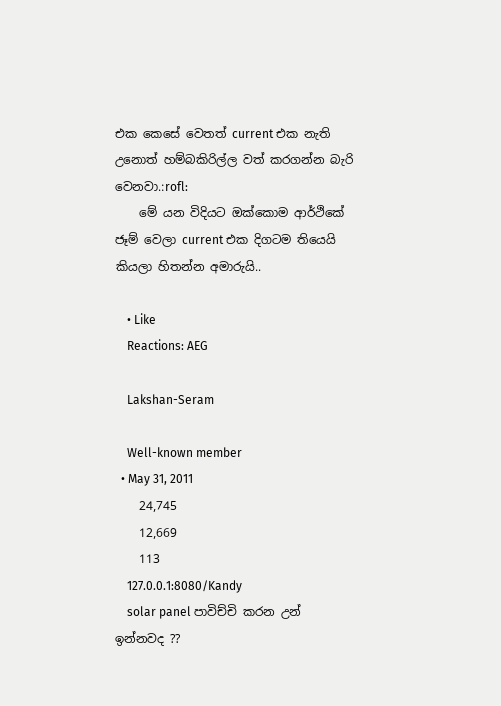එක කෙසේ වෙතත් current එක නැති උනොත් හම්බකිරිල්ල වත් කරගන්න බැරි වෙනවා.:rofl:
    මේ යන විදියට ඔක්කොම ආර්ථිකේ ජෑම් වෙලා current එක දිගටම තියෙයි කියලා හිතන්න අමාරුයි..

    • Like
    Reactions: AEG

    Lakshan-Seram

    Well-known member
  • May 31, 2011
    24,745
    12,669
    113
    127.0.0.1:8080/Kandy
    solar panel පාවිච්චි කරන උන් ඉන්නවද ??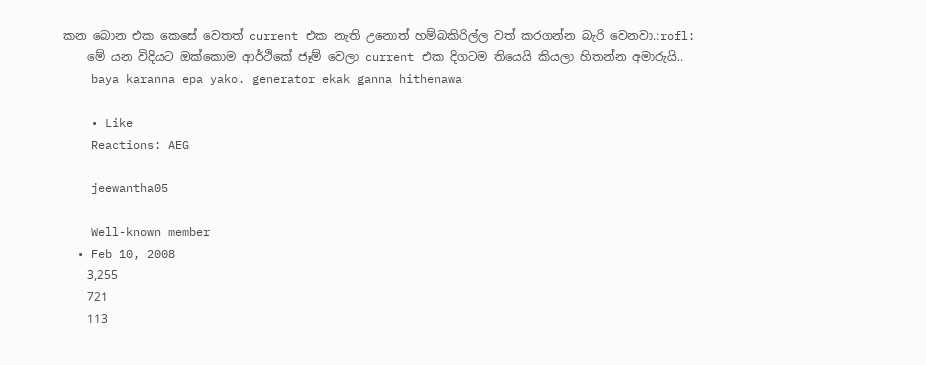කන බොන එක කෙසේ වෙතත් current එක නැති උනොත් හම්බකිරිල්ල වත් කරගන්න බැරි වෙනවා.:rofl:
    මේ යන විදියට ඔක්කොම ආර්ථිකේ ජෑම් වෙලා current එක දිගටම තියෙයි කියලා හිතන්න අමාරුයි..
    baya karanna epa yako. generator ekak ganna hithenawa

    • Like
    Reactions: AEG

    jeewantha05

    Well-known member
  • Feb 10, 2008
    3,255
    721
    113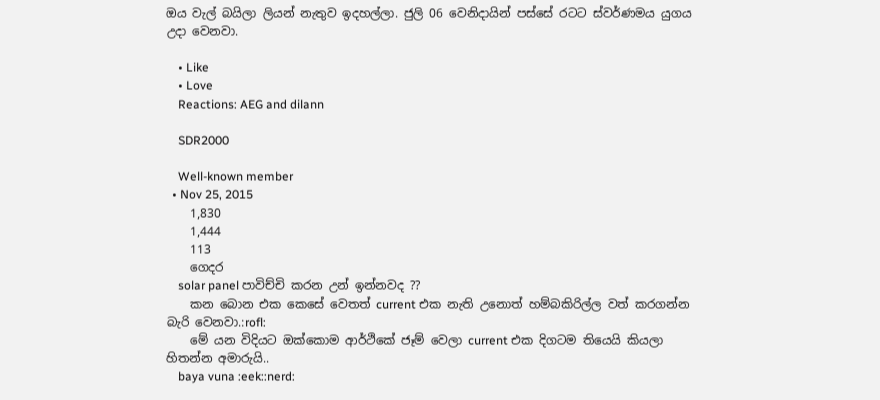ඔය වැල් බයිලා ලියන් නැතුව ඉදහල්ලා. ජුලි 06 වෙනිදායින් පස්සේ රටට ස්වර්ණමය යුගය උදා වෙනවා.

    • Like
    • Love
    Reactions: AEG and dilann

    SDR2000

    Well-known member
  • Nov 25, 2015
    1,830
    1,444
    113
    ගෙදර
    solar panel පාවිච්චි කරන උන් ඉන්නවද ??
    කන බොන එක කෙසේ වෙතත් current එක නැති උනොත් හම්බකිරිල්ල වත් කරගන්න බැරි වෙනවා.:rofl:
    මේ යන විදියට ඔක්කොම ආර්ථිකේ ජෑම් වෙලා current එක දිගටම තියෙයි කියලා හිතන්න අමාරුයි..
    baya vuna :eek::nerd: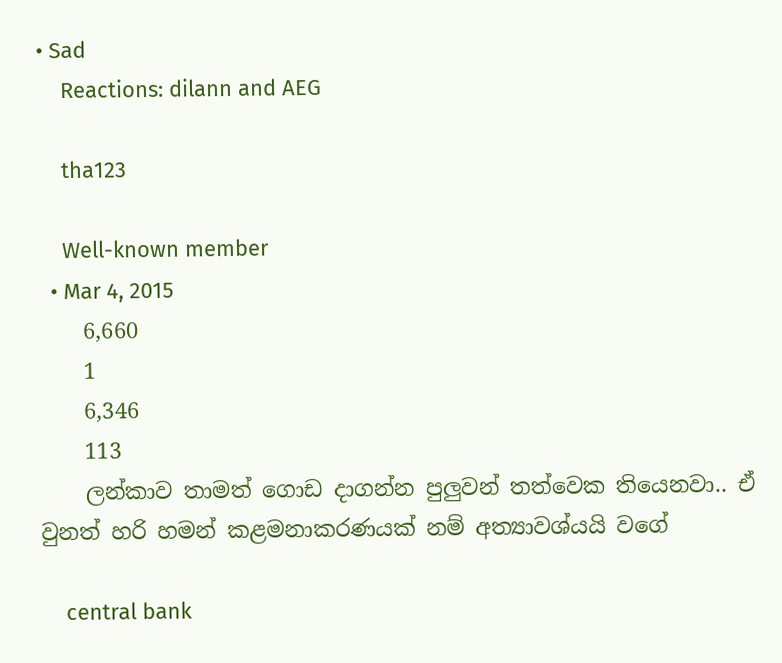• Sad
    Reactions: dilann and AEG

    tha123

    Well-known member
  • Mar 4, 2015
    6,660
    1
    6,346
    113
    ලන්කාව තාමත් ගොඩ දාගන්න පුලුවන් තත්වෙක තියෙනවා.. ඒ වුනත් හරි හමන් කළමනාකරණයක් නම් අත්‍යාවශ්යයි වගේ

    central bank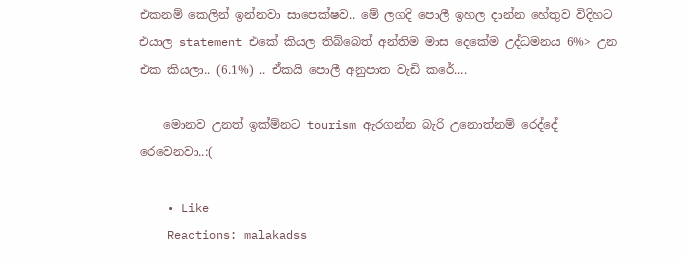එකනම් කෙලින් ඉන්නවා සාපෙක්ෂව.. මේ ලගදි පොලී ඉහල දාන්න හේතුව විදිහට එයාල statement එකේ කියල තිබ්බෙත් අන්තිම මාස දෙකේම උද්ධමනය 6%> උන එක කියලා.. (6.1%) .. ඒකයි පොලී අනුපාත වැඩි කරේ....

    මොනව උනත් ඉක්ම්නට tourism ඇරගන්න බැරි උනොත්නම් රෙද්දේ රෙවෙනවා..:(

    • Like
    Reactions: malakadss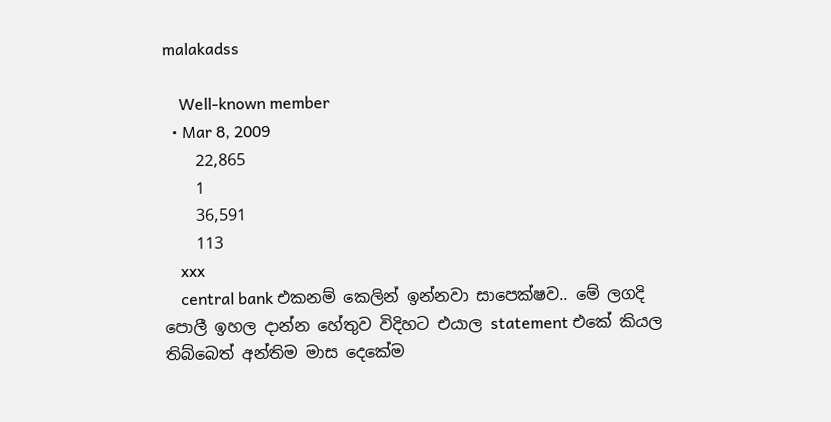malakadss

    Well-known member
  • Mar 8, 2009
    22,865
    1
    36,591
    113
    xxx
    central bank එකනම් කෙලින් ඉන්නවා සාපෙක්ෂව.. මේ ලගදි පොලී ඉහල දාන්න හේතුව විදිහට එයාල statement එකේ කියල තිබ්බෙත් අන්තිම මාස දෙකේම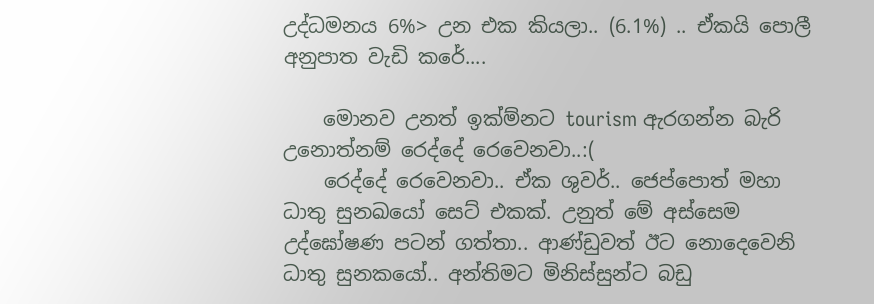උද්ධමනය 6%> උන එක කියලා.. (6.1%) .. ඒකයි පොලී අනුපාත වැඩි කරේ....

    මොනව උනත් ඉක්ම්නට tourism ඇරගන්න බැරි උනොත්නම් රෙද්දේ රෙවෙනවා..:(
    රෙද්දේ රෙවෙනවා.. ඒක ශුවර්.. ජෙප්පොත් මහා ධාතු සුනඛයෝ සෙට් එකක්. උනුත් මේ අස්සෙම උද්ඝෝෂණ පටන් ගත්තා.. ආණ්ඩුවත් ඊට නොදෙවෙනි ධාතු සුනකයෝ.. අන්තිමට මිනිස්සුන්ට බඩු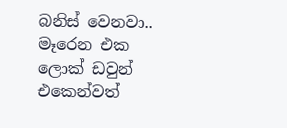බනිස් වෙනවා.. මෑරෙන එක ලොක් ඩවුන් එකෙන්වත්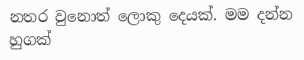නතර වුනොත් ලොකු දෙයක්. මම දන්න හුගක්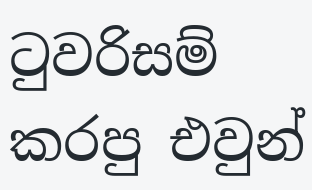ටුවරිසම් කරපු එවුන්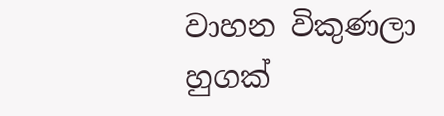වාහන විකුණලා හුගක්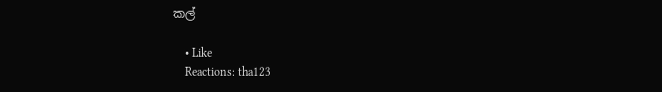කල්

    • Like
    Reactions: tha123